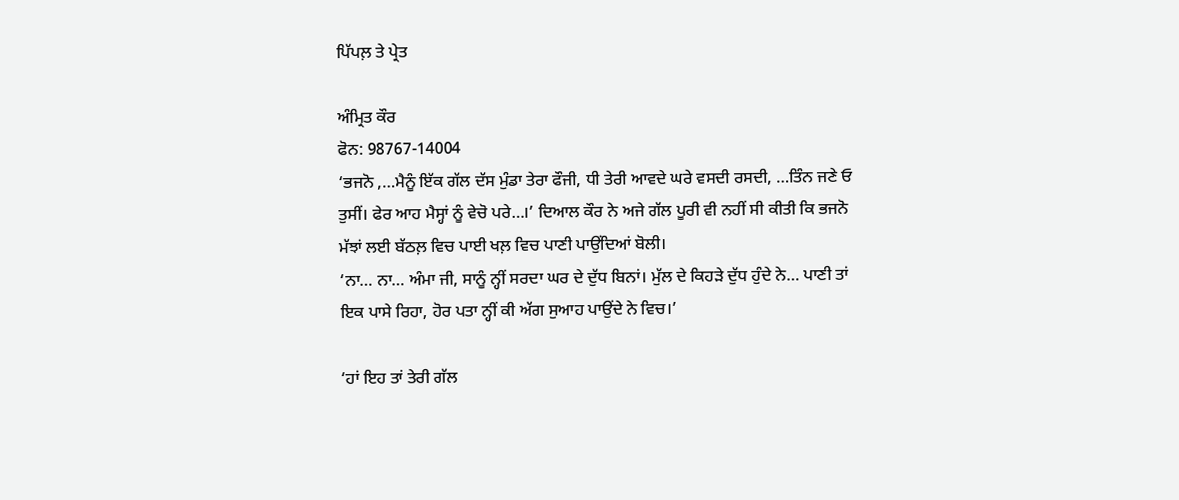ਪਿੱਪਲ਼ ਤੇ ਪ੍ਰੇਤ

ਅੰਮ੍ਰਿਤ ਕੌਰ
ਫੋਨ: 98767-14004
‘ਭਜਨੋ ,…ਮੈਨੂੰ ਇੱਕ ਗੱਲ ਦੱਸ ਮੁੰਡਾ ਤੇਰਾ ਫੌਜੀ, ਧੀ ਤੇਰੀ ਆਵਦੇ ਘਰੇ ਵਸਦੀ ਰਸਦੀ, …ਤਿੰਨ ਜਣੇ ਓ ਤੁਸੀਂ। ਫੇਰ ਆਹ ਮੈਸ੍ਹਾਂ ਨੂੰ ਵੇਚੋ ਪਰੇ…।’ ਦਿਆਲ ਕੌਰ ਨੇ ਅਜੇ ਗੱਲ ਪੂਰੀ ਵੀ ਨਹੀਂ ਸੀ ਕੀਤੀ ਕਿ ਭਜਨੋ ਮੱਝਾਂ ਲਈ ਬੱਠਲ਼ ਵਿਚ ਪਾਈ ਖਲ਼ ਵਿਚ ਪਾਣੀ ਪਾਉਂਦਿਆਂ ਬੋਲੀ।
‘ਨਾ… ਨਾ… ਅੰਮਾ ਜੀ, ਸਾਨੂੰ ਨ੍ਹੀਂ ਸਰਦਾ ਘਰ ਦੇ ਦੁੱਧ ਬਿਨਾਂ। ਮੁੱਲ ਦੇ ਕਿਹੜੇ ਦੁੱਧ ਹੁੰਦੇ ਨੇ… ਪਾਣੀ ਤਾਂ ਇਕ ਪਾਸੇ ਰਿਹਾ, ਹੋਰ ਪਤਾ ਨ੍ਹੀਂ ਕੀ ਅੱਗ ਸੁਆਹ ਪਾਉਂਦੇ ਨੇ ਵਿਚ।’

‘ਹਾਂ ਇਹ ਤਾਂ ਤੇਰੀ ਗੱਲ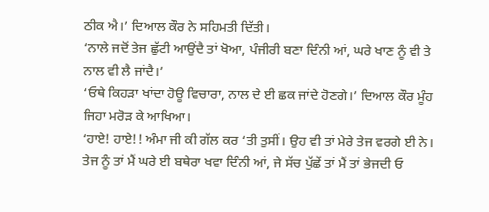ਠੀਕ ਐ।’ ਦਿਆਲ ਕੌਰ ਨੇ ਸਹਿਮਤੀ ਦਿੱਤੀ।
‘ਨਾਲੇ ਜਦੋਂ ਤੇਜ ਛੁੱਟੀ ਆਉਂਦੈ ਤਾਂ ਖੋਆ, ਪੰਜੀਰੀ ਬਣਾ ਦਿੰਨੀ ਆਂ, ਘਰੇ ਖਾਣ ਨੂੰ ਵੀ ਤੇ ਨਾਲ ਵੀ ਲੈ ਜਾਂਦੈ।’
‘ਓਥੇ ਕਿਹੜਾ ਖਾਂਦਾ ਹੋਊ ਵਿਚਾਰਾ, ਨਾਲ ਦੇ ਈ ਛਕ ਜਾਂਦੇ ਹੋਣਗੇ।’ ਦਿਆਲ ਕੌਰ ਮੂੰਹ ਜਿਹਾ ਮਰੋੜ ਕੇ ਆਖਿਆ।
‘ਹਾਏ! ਹਾਏ!! ਅੰਮਾ ਜੀ ਕੀ ਗੱਲ ਕਰ ‘ਤੀ ਤੁਸੀਂ। ਉਹ ਵੀ ਤਾਂ ਮੇਰੇ ਤੇਜ ਵਰਗੇ ਈ ਨੇ। ਤੇਜ ਨੂੰ ਤਾਂ ਮੈਂ ਘਰੇ ਈ ਬਥੇਰਾ ਖਵਾ ਦਿੰਨੀ ਆਂ, ਜੇ ਸੱਚ ਪੁੱਛੇਂ ਤਾਂ ਮੈਂ ਤਾਂ ਭੇਜਦੀ ਓ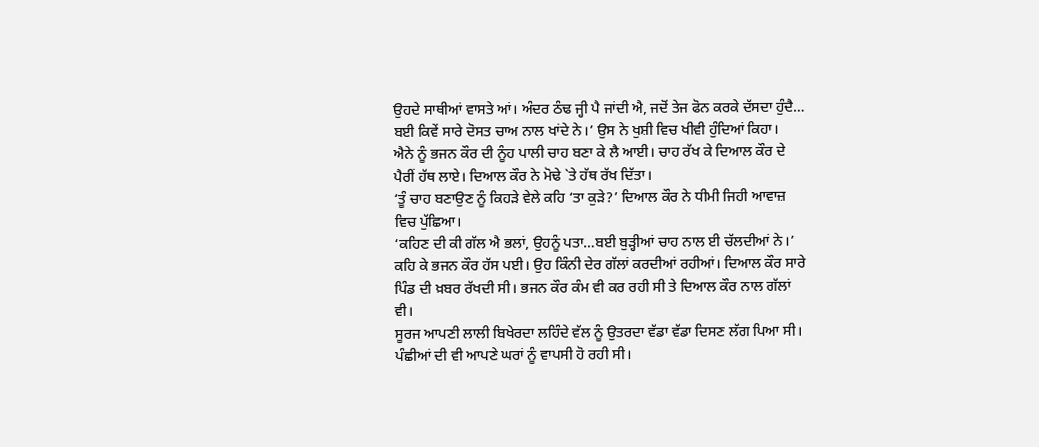ਉਹਦੇ ਸਾਥੀਆਂ ਵਾਸਤੇ ਆਂ। ਅੰਦਰ ਠੰਢ ਜ੍ਹੀ ਪੈ ਜਾਂਦੀ ਐ, ਜਦੋਂ ਤੇਜ ਫੋਨ ਕਰਕੇ ਦੱਸਦਾ ਹੁੰਦੈ… ਬਈ ਕਿਵੇਂ ਸਾਰੇ ਦੋਸਤ ਚਾਅ ਨਾਲ ਖਾਂਦੇ ਨੇ।’ ਉਸ ਨੇ ਖੁਸ਼ੀ ਵਿਚ ਖੀਵੀ ਹੁੰਦਿਆਂ ਕਿਹਾ।
ਐਨੇ ਨੂੰ ਭਜਨ ਕੌਰ ਦੀ ਨੂੰਹ ਪਾਲੀ ਚਾਹ ਬਣਾ ਕੇ ਲੈ ਆਈ। ਚਾਹ ਰੱਖ ਕੇ ਦਿਆਲ ਕੌਰ ਦੇ ਪੈਰੀਂ ਹੱਥ ਲਾਏ। ਦਿਆਲ ਕੌਰ ਨੇ ਮੋਢੇ `ਤੇ ਹੱਥ ਰੱਖ ਦਿੱਤਾ।
‘ਤੂੰ ਚਾਹ ਬਣਾਉਣ ਨੂੰ ਕਿਹੜੇ ਵੇਲੇ ਕਹਿ ‘ਤਾ ਕੁੜੇ?’ ਦਿਆਲ ਕੌਰ ਨੇ ਧੀਮੀ ਜਿਹੀ ਆਵਾਜ਼ ਵਿਚ ਪੁੱਛਿਆ।
‘ਕਹਿਣ ਦੀ ਕੀ ਗੱਲ ਐ ਭਲਾਂ, ਉਹਨੂੰ ਪਤਾ…ਬਈ ਬੁੜ੍ਹੀਆਂ ਚਾਹ ਨਾਲ ਈ ਚੱਲਦੀਆਂ ਨੇ।’ ਕਹਿ ਕੇ ਭਜਨ ਕੌਰ ਹੱਸ ਪਈ। ਉਹ ਕਿੰਨੀ ਦੇਰ ਗੱਲਾਂ ਕਰਦੀਆਂ ਰਹੀਆਂ। ਦਿਆਲ ਕੌਰ ਸਾਰੇ ਪਿੰਡ ਦੀ ਖ਼ਬਰ ਰੱਖਦੀ ਸੀ। ਭਜਨ ਕੌਰ ਕੰਮ ਵੀ ਕਰ ਰਹੀ ਸੀ ਤੇ ਦਿਆਲ ਕੌਰ ਨਾਲ ਗੱਲਾਂ ਵੀ।
ਸੂਰਜ ਆਪਣੀ ਲਾਲੀ ਬਿਖੇਰਦਾ ਲਹਿੰਦੇ ਵੱਲ ਨੂੰ ਉਤਰਦਾ ਵੱਡਾ ਵੱਡਾ ਦਿਸਣ ਲੱਗ ਪਿਆ ਸੀ। ਪੰਛੀਆਂ ਦੀ ਵੀ ਆਪਣੇ ਘਰਾਂ ਨੂੰ ਵਾਪਸੀ ਹੋ ਰਹੀ ਸੀ।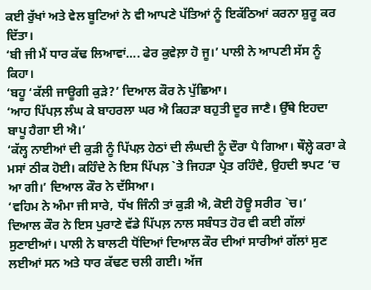ਕਈ ਰੁੱਖਾਂ ਅਤੇ ਵੇਲ ਬੂਟਿਆਂ ਨੇ ਵੀ ਆਪਣੇ ਪੱਤਿਆਂ ਨੂੰ ਇਕੱਠਿਆਂ ਕਰਨਾ ਸ਼ੁਰੂ ਕਰ ਦਿੱਤਾ।
‘ਬੀ ਜੀ ਮੈਂ ਧਾਰ ਕੱਢ ਲਿਆਵਾਂ…. ਫੇਰ ਕੁਵੇਲ਼ਾ ਹੋ ਜੂ।’ ਪਾਲੀ ਨੇ ਆਪਣੀ ਸੱਸ ਨੂੰ ਕਿਹਾ।
‘ਬਹੂ ‘ਕੱਲੀ ਜਾਊਗੀ ਕੁੜੇ?’ ਦਿਆਲ ਕੌਰ ਨੇ ਪੁੱਛਿਆ।
‘ਆਹ ਪਿੱਪਲ਼ ਲੰਘ ਕੇ ਬਾਹਰਲਾ ਘਰ ਐ ਕਿਹੜਾ ਬਹੁਤੀ ਦੂਰ ਜਾਣੈ। ਉੱਥੇ ਇਹਦਾ ਬਾਪੂ ਹੈਗਾ ਈ ਐ।’
‘ਕੱਲ੍ਹ ਨਾਈਆਂ ਦੀ ਕੁੜੀ ਨੂੰ ਪਿੱਪਲ਼ ਹੇਠਾਂ ਦੀ ਲੰਘਦੀ ਨੂੰ ਦੌਰਾ ਪੈ ਗਿਆ। ਥੌਲ਼੍ਹੇ ਕਰਾ ਕੇ ਮਸਾਂ ਠੀਕ ਹੋਈ। ਕਹਿੰਦੇ ਨੇ ਇਸ ਪਿੱਪਲ਼ `ਤੇ ਜਿਹੜਾ ਪ੍ਰੇਤ ਰਹਿੰਦੈ, ਉਹਦੀ ਝਪਟ ‘ਚ ਆ ਗੀ।’ ਦਿਆਲ ਕੌਰ ਨੇ ਦੱਸਿਆ।
‘ਵਹਿਮ ਨੇ ਅੰਮਾ ਜੀ ਸਾਰੇ, ਧੱਖ ਜਿੰਨੀ ਤਾਂ ਕੁੜੀ ਐ, ਕੋਈ ਹੋਊ ਸਰੀਰ `ਚ।’
ਦਿਆਲ ਕੌਰ ਨੇ ਇਸ ਪੁਰਾਣੇ ਵੱਡੇ ਪਿੱਪਲ਼ ਨਾਲ ਸਬੰਧਤ ਹੋਰ ਵੀ ਕਈ ਗੱਲਾਂ ਸੁਣਾਈਆਂ। ਪਾਲੀ ਨੇ ਬਾਲਟੀ ਧੋਂਦਿਆਂ ਦਿਆਲ ਕੌਰ ਦੀਆਂ ਸਾਰੀਆਂ ਗੱਲਾਂ ਸੁਣ ਲਈਆਂ ਸਨ ਅਤੇ ਧਾਰ ਕੱਢਣ ਚਲੀ ਗਈ। ਅੱਜ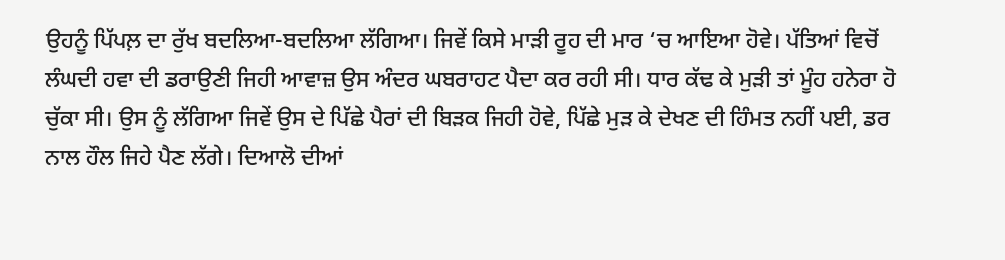ਉਹਨੂੰ ਪਿੱਪਲ਼ ਦਾ ਰੁੱਖ ਬਦਲਿਆ-ਬਦਲਿਆ ਲੱਗਿਆ। ਜਿਵੇਂ ਕਿਸੇ ਮਾੜੀ ਰੂਹ ਦੀ ਮਾਰ ‘ਚ ਆਇਆ ਹੋਵੇ। ਪੱਤਿਆਂ ਵਿਚੋਂ ਲੰਘਦੀ ਹਵਾ ਦੀ ਡਰਾਉਣੀ ਜਿਹੀ ਆਵਾਜ਼ ਉਸ ਅੰਦਰ ਘਬਰਾਹਟ ਪੈਦਾ ਕਰ ਰਹੀ ਸੀ। ਧਾਰ ਕੱਢ ਕੇ ਮੁੜੀ ਤਾਂ ਮੂੰਹ ਹਨੇਰਾ ਹੋ ਚੁੱਕਾ ਸੀ। ਉਸ ਨੂੰ ਲੱਗਿਆ ਜਿਵੇਂ ਉਸ ਦੇ ਪਿੱਛੇ ਪੈਰਾਂ ਦੀ ਬਿੜਕ ਜਿਹੀ ਹੋਵੇ, ਪਿੱਛੇ ਮੁੜ ਕੇ ਦੇਖਣ ਦੀ ਹਿੰਮਤ ਨਹੀਂ ਪਈ, ਡਰ ਨਾਲ ਹੌਲ ਜਿਹੇ ਪੈਣ ਲੱਗੇ। ਦਿਆਲੋ ਦੀਆਂ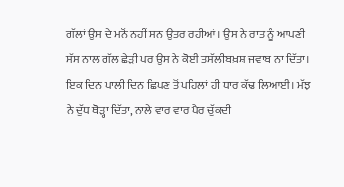ਗੱਲਾਂ ਉਸ ਦੇ ਮਨੋਂ ਨਹੀਂ ਸਨ ਉਤਰ ਰਹੀਆਂ। ਉਸ ਨੇ ਰਾਤ ਨੂੰ ਆਪਣੀ ਸੱਸ ਨਾਲ ਗੱਲ ਛੇੜੀ ਪਰ ਉਸ ਨੇ ਕੋਈ ਤਸੱਲੀਬਖ਼ਸ਼ ਜਵਾਬ ਨਾ ਦਿੱਤਾ। ਇਕ ਦਿਨ ਪਾਲੀ ਦਿਨ ਛਿਪਣ ਤੋਂ ਪਹਿਲਾਂ ਹੀ ਧਾਰ ਕੱਢ ਲਿਆਈ। ਮੱਝ ਨੇ ਦੁੱਧ ਥੋੜ੍ਹਾ ਦਿੱਤਾ, ਨਾਲੇ ਵਾਰ ਵਾਰ ਪੈਰ ਚੁੱਕਦੀ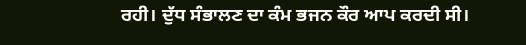ਰਹੀ। ਦੁੱਧ ਸੰਭਾਲਣ ਦਾ ਕੰਮ ਭਜਨ ਕੌਰ ਆਪ ਕਰਦੀ ਸੀ।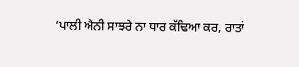‘ਪਾਲੀ ਐਨੀ ਸਾਝਰੇ ਨਾ ਧਾਰ ਕੱਢਿਆ ਕਰ, ਰਾਤਾਂ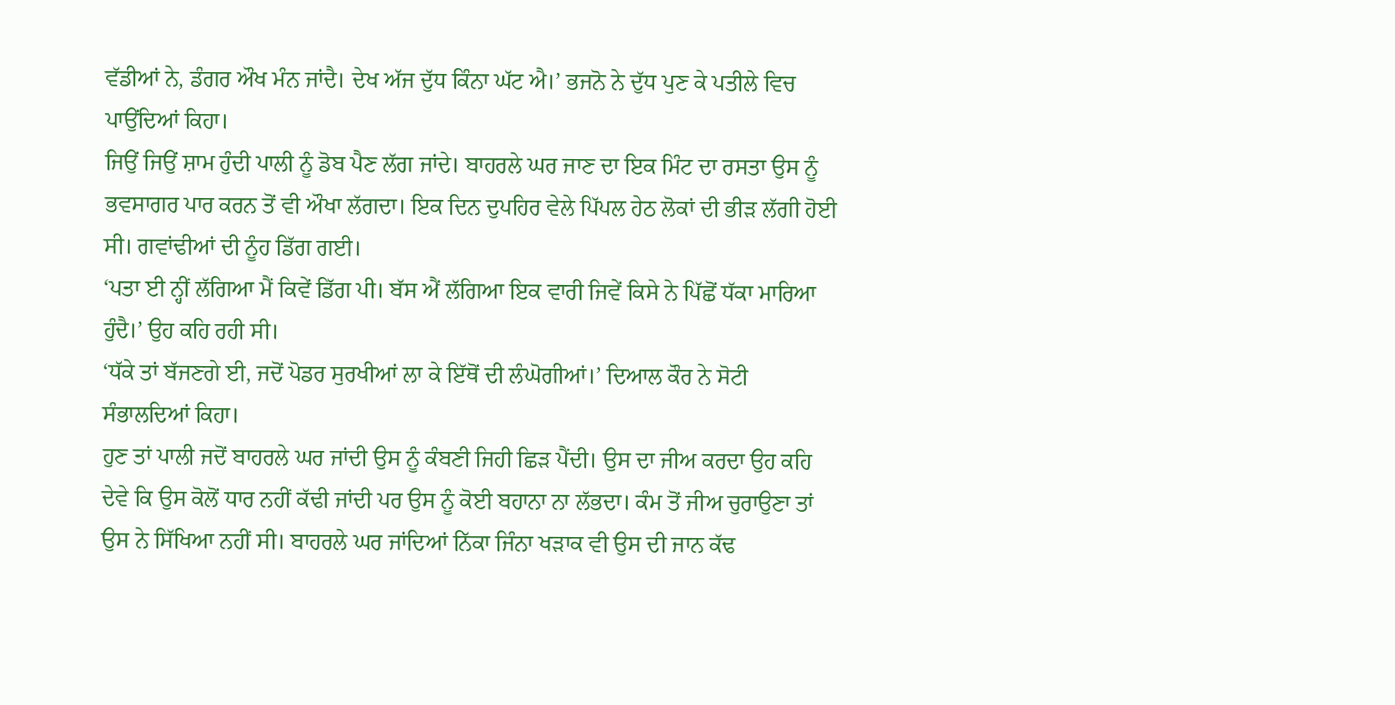ਵੱਡੀਆਂ ਨੇ, ਡੰਗਰ ਔਖ ਮੰਨ ਜਾਂਦੈ। ਦੇਖ ਅੱਜ ਦੁੱਧ ਕਿੰਨਾ ਘੱਟ ਐ।’ ਭਜਨੋ ਨੇ ਦੁੱਧ ਪੁਣ ਕੇ ਪਤੀਲੇ ਵਿਚ ਪਾਉਂਦਿਆਂ ਕਿਹਾ।
ਜਿਉਂ ਜਿਉਂ ਸ਼ਾਮ ਹੁੰਦੀ ਪਾਲੀ ਨੂੰ ਡੋਬ ਪੈਣ ਲੱਗ ਜਾਂਦੇ। ਬਾਹਰਲੇ ਘਰ ਜਾਣ ਦਾ ਇਕ ਮਿੰਟ ਦਾ ਰਸਤਾ ਉਸ ਨੂੰ ਭਵਸਾਗਰ ਪਾਰ ਕਰਨ ਤੋਂ ਵੀ ਔਖਾ ਲੱਗਦਾ। ਇਕ ਦਿਨ ਦੁਪਹਿਰ ਵੇਲੇ ਪਿੱਪਲ ਹੇਠ ਲੋਕਾਂ ਦੀ ਭੀੜ ਲੱਗੀ ਹੋਈ ਸੀ। ਗਵਾਂਢੀਆਂ ਦੀ ਨੂੰਹ ਡਿੱਗ ਗਈ।
‘ਪਤਾ ਈ ਨ੍ਹੀਂ ਲੱਗਿਆ ਮੈਂ ਕਿਵੇਂ ਡਿੱਗ ਪੀ। ਬੱਸ ਐਂ ਲੱਗਿਆ ਇਕ ਵਾਰੀ ਜਿਵੇਂ ਕਿਸੇ ਨੇ ਪਿੱਛੋਂ ਧੱਕਾ ਮਾਰਿਆ ਹੁੰਦੈ।’ ਉਹ ਕਹਿ ਰਹੀ ਸੀ।
‘ਧੱਕੇ ਤਾਂ ਬੱਜਣਗੇ ਈ, ਜਦੋਂ ਪੋਡਰ ਸੁਰਖੀਆਂ ਲਾ ਕੇ ਇੱਥੋਂ ਦੀ ਲੰਘੋਗੀਆਂ।’ ਦਿਆਲ ਕੌਰ ਨੇ ਸੋਟੀ ਸੰਭਾਲਦਿਆਂ ਕਿਹਾ।
ਹੁਣ ਤਾਂ ਪਾਲੀ ਜਦੋਂ ਬਾਹਰਲੇ ਘਰ ਜਾਂਦੀ ਉਸ ਨੂੰ ਕੰਬਣੀ ਜਿਹੀ ਛਿੜ ਪੈਂਦੀ। ਉਸ ਦਾ ਜੀਅ ਕਰਦਾ ਉਹ ਕਹਿ ਦੇਵੇ ਕਿ ਉਸ ਕੋਲੋਂ ਧਾਰ ਨਹੀਂ ਕੱਢੀ ਜਾਂਦੀ ਪਰ ਉਸ ਨੂੰ ਕੋਈ ਬਹਾਨਾ ਨਾ ਲੱਭਦਾ। ਕੰਮ ਤੋਂ ਜੀਅ ਚੁਰਾਉਣਾ ਤਾਂ ਉਸ ਨੇ ਸਿੱਖਿਆ ਨਹੀਂ ਸੀ। ਬਾਹਰਲੇ ਘਰ ਜਾਂਦਿਆਂ ਨਿੱਕਾ ਜਿੰਨਾ ਖੜਾਕ ਵੀ ਉਸ ਦੀ ਜਾਨ ਕੱਢ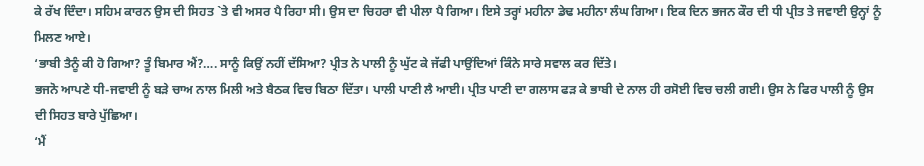ਕੇ ਰੱਖ ਦਿੰਦਾ। ਸਹਿਮ ਕਾਰਨ ਉਸ ਦੀ ਸਿਹਤ `ਤੇ ਵੀ ਅਸਰ ਪੈ ਰਿਹਾ ਸੀ। ਉਸ ਦਾ ਚਿਹਰਾ ਵੀ ਪੀਲਾ ਪੈ ਗਿਆ। ਇਸੇ ਤਰ੍ਹਾਂ ਮਹੀਨਾ ਡੇਢ ਮਹੀਨਾ ਲੰਘ ਗਿਆ। ਇਕ ਦਿਨ ਭਜਨ ਕੌਰ ਦੀ ਧੀ ਪ੍ਰੀਤ ਤੇ ਜਵਾਈ ਉਨ੍ਹਾਂ ਨੂੰ ਮਿਲਣ ਆਏ।
‘ਭਾਬੀ ਤੈਨੂੰ ਕੀ ਹੋ ਗਿਆ? ਤੂੰ ਬਿਮਾਰ ਐਂ?…. ਸਾਨੂੰ ਕਿਉਂ ਨਹੀਂ ਦੱਸਿਆ? ਪ੍ਰੀਤ ਨੇ ਪਾਲੀ ਨੂੰ ਘੁੱਟ ਕੇ ਜੱਫੀ ਪਾਉਂਦਿਆਂ ਕਿੰਨੇ ਸਾਰੇ ਸਵਾਲ ਕਰ ਦਿੱਤੇ।
ਭਜਨੋ ਆਪਣੇ ਧੀ-ਜਵਾਈ ਨੂੰ ਬੜੇ ਚਾਅ ਨਾਲ ਮਿਲੀ ਅਤੇ ਬੈਠਕ ਵਿਚ ਬਿਠਾ ਦਿੱਤਾ। ਪਾਲੀ ਪਾਣੀ ਲੈ ਆਈ। ਪ੍ਰੀਤ ਪਾਣੀ ਦਾ ਗਲਾਸ ਫੜ ਕੇ ਭਾਬੀ ਦੇ ਨਾਲ ਹੀ ਰਸੋਈ ਵਿਚ ਚਲੀ ਗਈ। ਉਸ ਨੇ ਫਿਰ ਪਾਲੀ ਨੂੰ ਉਸ ਦੀ ਸਿਹਤ ਬਾਰੇ ਪੁੱਛਿਆ।
‘ਮੈਂ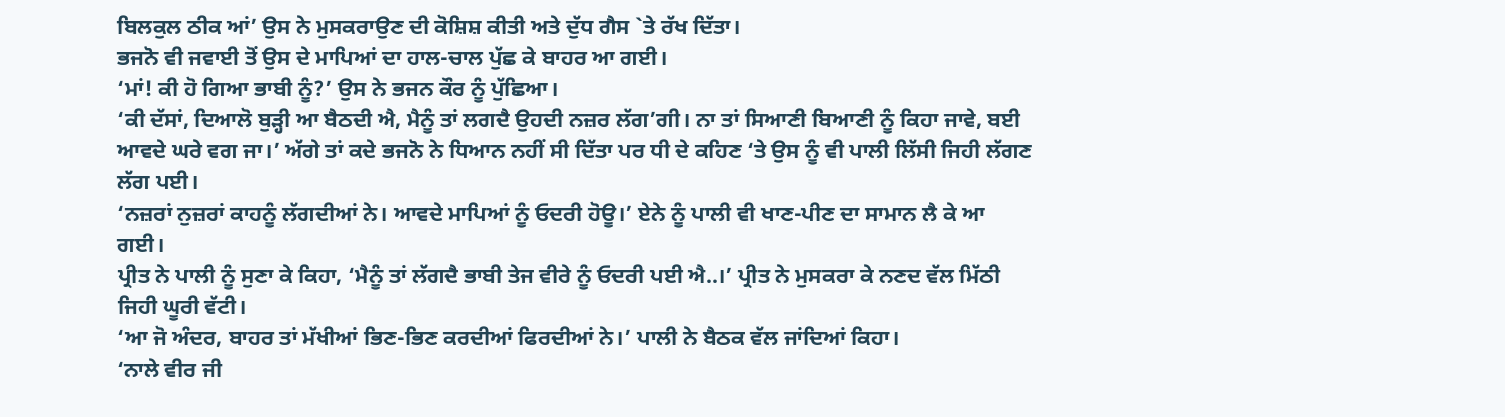ਬਿਲਕੁਲ ਠੀਕ ਆਂ’ ਉਸ ਨੇ ਮੁਸਕਰਾਉਣ ਦੀ ਕੋਸ਼ਿਸ਼ ਕੀਤੀ ਅਤੇ ਦੁੱਧ ਗੈਸ `ਤੇ ਰੱਖ ਦਿੱਤਾ।
ਭਜਨੋ ਵੀ ਜਵਾਈ ਤੋਂ ਉਸ ਦੇ ਮਾਪਿਆਂ ਦਾ ਹਾਲ-ਚਾਲ ਪੁੱਛ ਕੇ ਬਾਹਰ ਆ ਗਈ।
‘ਮਾਂ! ਕੀ ਹੋ ਗਿਆ ਭਾਬੀ ਨੂੰ?’ ਉਸ ਨੇ ਭਜਨ ਕੌਰ ਨੂੰ ਪੁੱਛਿਆ।
‘ਕੀ ਦੱਸਾਂ, ਦਿਆਲੋ ਬੁੜ੍ਹੀ ਆ ਬੈਠਦੀ ਐ, ਮੈਨੂੰ ਤਾਂ ਲਗਦੈ ਉਹਦੀ ਨਜ਼ਰ ਲੱਗ’ਗੀ। ਨਾ ਤਾਂ ਸਿਆਣੀ ਬਿਆਣੀ ਨੂੰ ਕਿਹਾ ਜਾਵੇ, ਬਈ ਆਵਦੇ ਘਰੇ ਵਗ ਜਾ।’ ਅੱਗੇ ਤਾਂ ਕਦੇ ਭਜਨੋ ਨੇ ਧਿਆਨ ਨਹੀਂ ਸੀ ਦਿੱਤਾ ਪਰ ਧੀ ਦੇ ਕਹਿਣ ‘ਤੇ ਉਸ ਨੂੰ ਵੀ ਪਾਲੀ ਲਿੱਸੀ ਜਿਹੀ ਲੱਗਣ ਲੱਗ ਪਈ।
‘ਨਜ਼ਰਾਂ ਨੁਜ਼ਰਾਂ ਕਾਹਨੂੰ ਲੱਗਦੀਆਂ ਨੇ। ਆਵਦੇ ਮਾਪਿਆਂ ਨੂੰ ਓਦਰੀ ਹੋਊ।’ ਏਨੇ ਨੂੰ ਪਾਲੀ ਵੀ ਖਾਣ-ਪੀਣ ਦਾ ਸਾਮਾਨ ਲੈ ਕੇ ਆ ਗਈ।
ਪ੍ਰੀਤ ਨੇ ਪਾਲੀ ਨੂੰ ਸੁਣਾ ਕੇ ਕਿਹਾ, ‘ਮੈਨੂੰ ਤਾਂ ਲੱਗਦੈ ਭਾਬੀ ਤੇਜ ਵੀਰੇ ਨੂੰ ਓਦਰੀ ਪਈ ਐ..।’ ਪ੍ਰੀਤ ਨੇ ਮੁਸਕਰਾ ਕੇ ਨਣਦ ਵੱਲ ਮਿੱਠੀ ਜਿਹੀ ਘੂਰੀ ਵੱਟੀ।
‘ਆ ਜੋ ਅੰਦਰ, ਬਾਹਰ ਤਾਂ ਮੱਖੀਆਂ ਭਿਣ-ਭਿਣ ਕਰਦੀਆਂ ਫਿਰਦੀਆਂ ਨੇ।’ ਪਾਲੀ ਨੇ ਬੈਠਕ ਵੱਲ ਜਾਂਦਿਆਂ ਕਿਹਾ।
‘ਨਾਲੇ ਵੀਰ ਜੀ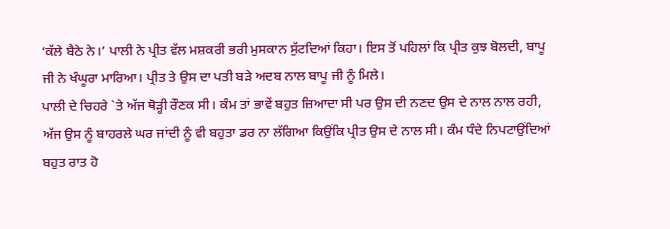‘ਕੱਲੇ ਬੈਠੇ ਨੇ।’ ਪਾਲੀ ਨੇ ਪ੍ਰੀਤ ਵੱਲ ਮਸ਼ਕਰੀ ਭਰੀ ਮੁਸਕਾਨ ਸੁੱਟਦਿਆਂ ਕਿਹਾ। ਇਸ ਤੋਂ ਪਹਿਲਾਂ ਕਿ ਪ੍ਰੀਤ ਕੁਝ ਬੋਲਦੀ, ਬਾਪੂ ਜੀ ਨੇ ਖੰਘੂਰਾ ਮਾਰਿਆ। ਪ੍ਰੀਤ ਤੇ ਉਸ ਦਾ ਪਤੀ ਬੜੇ ਅਦਬ ਨਾਲ ਬਾਪੂ ਜੀ ਨੂੰ ਮਿਲੇ।
ਪਾਲੀ ਦੇ ਚਿਹਰੇ `ਤੇ ਅੱਜ ਥੋੜ੍ਹੀ ਰੌਣਕ ਸੀ। ਕੰਮ ਤਾਂ ਭਾਵੇਂ ਬਹੁਤ ਜ਼ਿਆਦਾ ਸੀ ਪਰ ਉਸ ਦੀ ਨਣਦ ਉਸ ਦੇ ਨਾਲ ਨਾਲ ਰਹੀ, ਅੱਜ ਉਸ ਨੂੰ ਬਾਹਰਲੇ ਘਰ ਜਾਂਦੀ ਨੂੰ ਵੀ ਬਹੁਤਾ ਡਰ ਨਾ ਲੱਗਿਆ ਕਿਉਂਕਿ ਪ੍ਰੀਤ ਉਸ ਦੇ ਨਾਲ ਸੀ। ਕੰਮ ਧੰਦੇ ਨਿਪਟਾਉਂਦਿਆਂ ਬਹੁਤ ਰਾਤ ਹੋ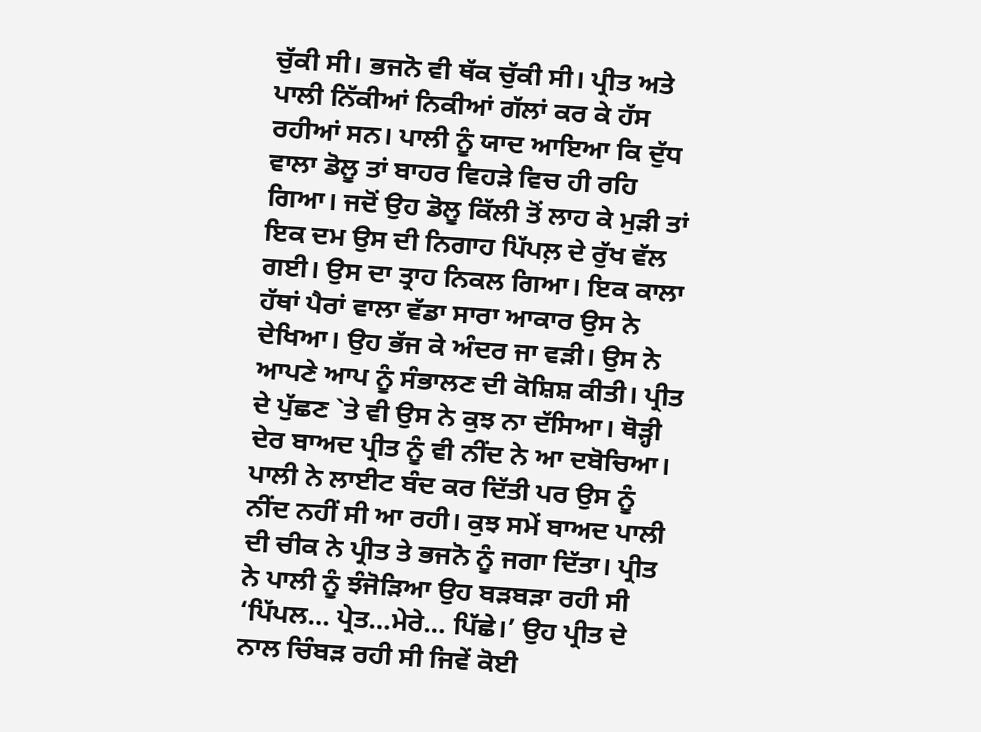ਚੁੱਕੀ ਸੀ। ਭਜਨੋ ਵੀ ਥੱਕ ਚੁੱਕੀ ਸੀ। ਪ੍ਰੀਤ ਅਤੇ ਪਾਲੀ ਨਿੱਕੀਆਂ ਨਿਕੀਆਂ ਗੱਲਾਂ ਕਰ ਕੇ ਹੱਸ ਰਹੀਆਂ ਸਨ। ਪਾਲੀ ਨੂੰ ਯਾਦ ਆਇਆ ਕਿ ਦੁੱਧ ਵਾਲਾ ਡੋਲੂ ਤਾਂ ਬਾਹਰ ਵਿਹੜੇ ਵਿਚ ਹੀ ਰਹਿ ਗਿਆ। ਜਦੋਂ ਉਹ ਡੋਲੂ ਕਿੱਲੀ ਤੋਂ ਲਾਹ ਕੇ ਮੁੜੀ ਤਾਂ ਇਕ ਦਮ ਉਸ ਦੀ ਨਿਗਾਹ ਪਿੱਪਲ਼ ਦੇ ਰੁੱਖ ਵੱਲ ਗਈ। ਉਸ ਦਾ ਤ੍ਰਾਹ ਨਿਕਲ ਗਿਆ। ਇਕ ਕਾਲਾ ਹੱਥਾਂ ਪੈਰਾਂ ਵਾਲਾ ਵੱਡਾ ਸਾਰਾ ਆਕਾਰ ਉਸ ਨੇ ਦੇਖਿਆ। ਉਹ ਭੱਜ ਕੇ ਅੰਦਰ ਜਾ ਵੜੀ। ਉਸ ਨੇ ਆਪਣੇ ਆਪ ਨੂੰ ਸੰਭਾਲਣ ਦੀ ਕੋਸ਼ਿਸ਼ ਕੀਤੀ। ਪ੍ਰੀਤ ਦੇ ਪੁੱਛਣ `ਤੇ ਵੀ ਉਸ ਨੇ ਕੁਝ ਨਾ ਦੱਸਿਆ। ਥੋੜ੍ਹੀ ਦੇਰ ਬਾਅਦ ਪ੍ਰੀਤ ਨੂੰ ਵੀ ਨੀਂਦ ਨੇ ਆ ਦਬੋਚਿਆ। ਪਾਲੀ ਨੇ ਲਾਈਟ ਬੰਦ ਕਰ ਦਿੱਤੀ ਪਰ ਉਸ ਨੂੰ ਨੀਂਦ ਨਹੀਂ ਸੀ ਆ ਰਹੀ। ਕੁਝ ਸਮੇਂ ਬਾਅਦ ਪਾਲੀ ਦੀ ਚੀਕ ਨੇ ਪ੍ਰੀਤ ਤੇ ਭਜਨੋ ਨੂੰ ਜਗਾ ਦਿੱਤਾ। ਪ੍ਰੀਤ ਨੇ ਪਾਲੀ ਨੂੰ ਝੰਜੋੜਿਆ ਉਹ ਬੜਬੜਾ ਰਹੀ ਸੀ ‘ਪਿੱਪਲ… ਪ੍ਰੇਤ…ਮੇਰੇ… ਪਿੱਛੇ।’ ਉਹ ਪ੍ਰੀਤ ਦੇ ਨਾਲ ਚਿੰਬੜ ਰਹੀ ਸੀ ਜਿਵੇਂ ਕੋਈ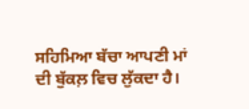ਸਹਿਮਿਆ ਬੱਚਾ ਆਪਣੀ ਮਾਂ ਦੀ ਬੁੱਕਲ਼ ਵਿਚ ਲੁੱਕਦਾ ਹੈ।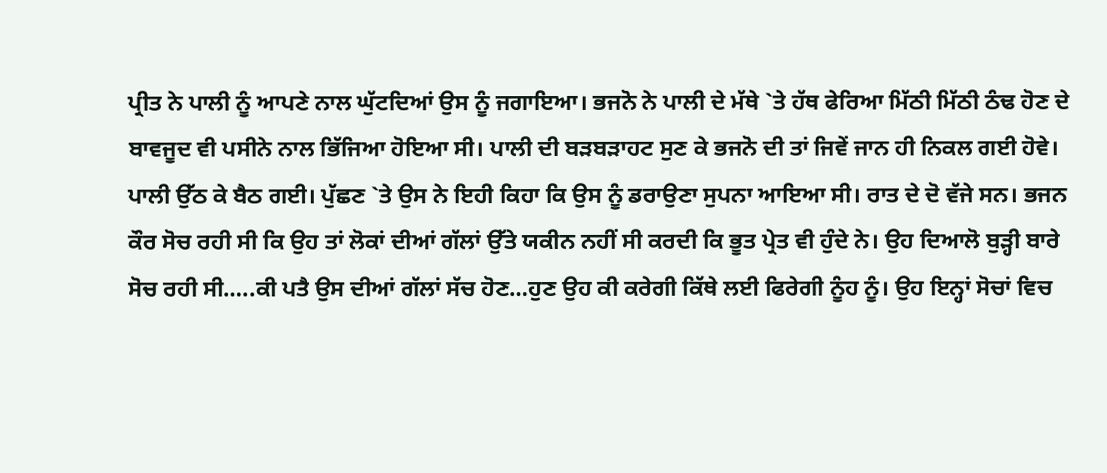ਪ੍ਰੀਤ ਨੇ ਪਾਲੀ ਨੂੰ ਆਪਣੇ ਨਾਲ ਘੁੱਟਦਿਆਂ ਉਸ ਨੂੰ ਜਗਾਇਆ। ਭਜਨੋ ਨੇ ਪਾਲੀ ਦੇ ਮੱਥੇ `ਤੇ ਹੱਥ ਫੇਰਿਆ ਮਿੱਠੀ ਮਿੱਠੀ ਠੰਢ ਹੋਣ ਦੇ ਬਾਵਜੂਦ ਵੀ ਪਸੀਨੇ ਨਾਲ ਭਿੱਜਿਆ ਹੋਇਆ ਸੀ। ਪਾਲੀ ਦੀ ਬੜਬੜਾਹਟ ਸੁਣ ਕੇ ਭਜਨੋ ਦੀ ਤਾਂ ਜਿਵੇਂ ਜਾਨ ਹੀ ਨਿਕਲ ਗਈ ਹੋਵੇ। ਪਾਲੀ ਉੱਠ ਕੇ ਬੈਠ ਗਈ। ਪੁੱਛਣ `ਤੇ ਉਸ ਨੇ ਇਹੀ ਕਿਹਾ ਕਿ ਉਸ ਨੂੰ ਡਰਾਉਣਾ ਸੁਪਨਾ ਆਇਆ ਸੀ। ਰਾਤ ਦੇ ਦੋ ਵੱਜੇ ਸਨ। ਭਜਨ ਕੌਰ ਸੋਚ ਰਹੀ ਸੀ ਕਿ ਉਹ ਤਾਂ ਲੋਕਾਂ ਦੀਆਂ ਗੱਲਾਂ ਉੱਤੇ ਯਕੀਨ ਨਹੀਂ ਸੀ ਕਰਦੀ ਕਿ ਭੂਤ ਪ੍ਰੇਤ ਵੀ ਹੁੰਦੇ ਨੇ। ਉਹ ਦਿਆਲੋ ਬੁੜ੍ਹੀ ਬਾਰੇ ਸੋਚ ਰਹੀ ਸੀ…..ਕੀ ਪਤੈ ਉਸ ਦੀਆਂ ਗੱਲਾਂ ਸੱਚ ਹੋਣ…ਹੁਣ ਉਹ ਕੀ ਕਰੇਗੀ ਕਿੱਥੇ ਲਈ ਫਿਰੇਗੀ ਨੂੰਹ ਨੂੰ। ਉਹ ਇਨ੍ਹਾਂ ਸੋਚਾਂ ਵਿਚ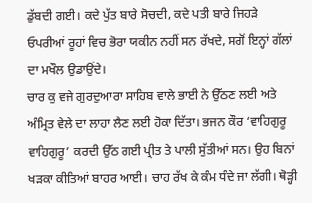ਡੁੱਬਦੀ ਗਈ। ਕਦੇ ਪੁੱਤ ਬਾਰੇ ਸੋਚਦੀ, ਕਦੇ ਪਤੀ ਬਾਰੇ ਜਿਹੜੇ ਓਪਰੀਆਂ ਰੂਹਾਂ ਵਿਚ ਭੋਰਾ ਯਕੀਨ ਨਹੀਂ ਸਨ ਰੱਖਦੇ, ਸਗੋਂ ਇਨ੍ਹਾਂ ਗੱਲਾਂ ਦਾ ਮਖੌਲ ਉਡਾਉਂਦੇ।
ਚਾਰ ਕੁ ਵਜੇ ਗੁਰਦੁਆਰਾ ਸਾਹਿਬ ਵਾਲੇ ਭਾਈ ਨੇ ਉੱਠਣ ਲਈ ਅਤੇ ਅੰਮ੍ਰਿਤ ਵੇਲੇ ਦਾ ਲਾਹਾ ਲੈਣ ਲਈ ਹੋਕਾ ਦਿੱਤਾ। ਭਜਨ ਕੌਰ ‘ਵਾਹਿਗੁਰੂ ਵਾਹਿਗੁਰੂ’ ਕਰਦੀ ਉੱਠ ਗਈ ਪ੍ਰੀਤ ਤੇ ਪਾਲੀ ਸੁੱਤੀਆਂ ਸਨ। ਉਹ ਬਿਨਾਂ ਖੜਕਾ ਕੀਤਿਆਂ ਬਾਹਰ ਆਈ। ਚਾਹ ਰੱਖ ਕੇ ਕੰਮ ਧੰਦੇ ਜਾ ਲੱਗੀ। ਥੋੜ੍ਹੀ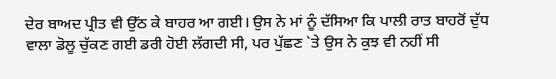ਦੇਰ ਬਾਅਦ ਪ੍ਰੀਤ ਵੀ ਉੱਠ ਕੇ ਬਾਹਰ ਆ ਗਈ। ਉਸ ਨੇ ਮਾਂ ਨੂੰ ਦੱਸਿਆ ਕਿ ਪਾਲੀ ਰਾਤ ਬਾਹਰੋਂ ਦੁੱਧ ਵਾਲਾ ਡੋਲੂ ਚੁੱਕਣ ਗਈ ਡਰੀ ਹੋਈ ਲੱਗਦੀ ਸੀ, ਪਰ ਪੁੱਛਣ `ਤੇ ਉਸ ਨੇ ਕੁਝ ਵੀ ਨਹੀਂ ਸੀ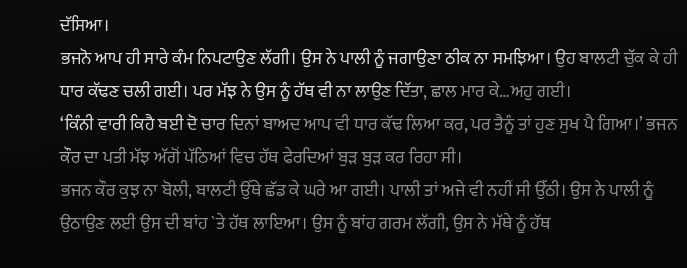ਦੱਸਿਆ।
ਭਜਨੋ ਆਪ ਹੀ ਸਾਰੇ ਕੰਮ ਨਿਪਟਾਉਣ ਲੱਗੀ। ਉਸ ਨੇ ਪਾਲੀ ਨੂੰ ਜਗਾਉਣਾ ਠੀਕ ਨਾ ਸਮਝਿਆ। ਉਹ ਬਾਲਟੀ ਚੁੱਕ ਕੇ ਹੀ ਧਾਰ ਕੱਢਣ ਚਲੀ ਗਈ। ਪਰ ਮੱਝ ਨੇ ਉਸ ਨੂੰ ਹੱਥ ਵੀ ਨਾ ਲਾਉਣ ਦਿੱਤਾ, ਛਾਲ ਮਾਰ ਕੇ…ਅਹੁ ਗਈ।
‘ਕਿੰਨੀ ਵਾਰੀ ਕਿਹੈ ਬਈ ਦੋ ਚਾਰ ਦਿਨਾਂ ਬਾਅਦ ਆਪ ਵੀ ਧਾਰ ਕੱਢ ਲਿਆ ਕਰ, ਪਰ ਤੈਨੂੰ ਤਾਂ ਹੁਣ ਸੁਖ ਪੈ ਗਿਆ।’ ਭਜਨ ਕੌਰ ਦਾ ਪਤੀ ਮੱਝ ਅੱਗੋਂ ਪੱਠਿਆਂ ਵਿਚ ਹੱਥ ਫੇਰਦਿਆਂ ਬੁੜ ਬੁੜ ਕਰ ਰਿਹਾ ਸੀ।
ਭਜਨ ਕੌਰ ਕੁਝ ਨਾ ਬੋਲੀ, ਬਾਲਟੀ ਉੱਥੇ ਛੱਡ ਕੇ ਘਰੇ ਆ ਗਈ। ਪਾਲੀ ਤਾਂ ਅਜੇ ਵੀ ਨਹੀਂ ਸੀ ਉੱਠੀ। ਉਸ ਨੇ ਪਾਲੀ ਨੂੰ ਉਠਾਉਣ ਲਈ ਉਸ ਦੀ ਬਾਂਹ `ਤੇ ਹੱਥ ਲਾਇਆ। ਉਸ ਨੂੰ ਬਾਂਹ ਗਰਮ ਲੱਗੀ, ਉਸ ਨੇ ਮੱਥੇ ਨੂੰ ਹੱਥ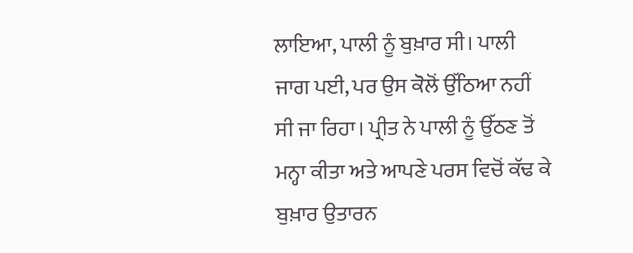ਲਾਇਆ, ਪਾਲੀ ਨੂੰ ਬੁਖ਼ਾਰ ਸੀ। ਪਾਲੀ ਜਾਗ ਪਈ, ਪਰ ਉਸ ਕੋਲੋਂ ਉੱਠਿਆ ਨਹੀਂ ਸੀ ਜਾ ਰਿਹਾ। ਪ੍ਰੀਤ ਨੇ ਪਾਲੀ ਨੂੰ ਉੱਠਣ ਤੋਂ ਮਨ੍ਹਾ ਕੀਤਾ ਅਤੇ ਆਪਣੇ ਪਰਸ ਵਿਚੋਂ ਕੱਢ ਕੇ ਬੁਖ਼ਾਰ ਉਤਾਰਨ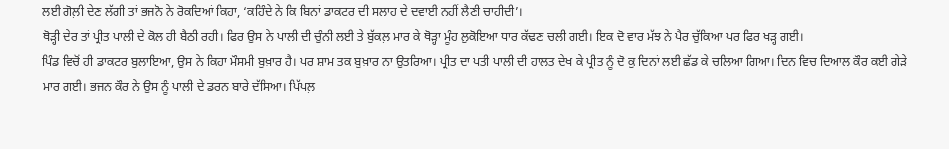ਲਈ ਗੋਲ਼ੀ ਦੇਣ ਲੱਗੀ ਤਾਂ ਭਜਨੋ ਨੇ ਰੋਕਦਿਆਂ ਕਿਹਾ, ‘ਕਹਿੰਦੇ ਨੇ ਕਿ ਬਿਨਾਂ ਡਾਕਟਰ ਦੀ ਸਲਾਹ ਦੇ ਦਵਾਈ ਨਹੀਂ ਲੈਣੀ ਚਾਹੀਦੀ’।
ਥੋੜ੍ਹੀ ਦੇਰ ਤਾਂ ਪ੍ਰੀਤ ਪਾਲੀ ਦੇ ਕੋਲ ਹੀ ਬੈਠੀ ਰਹੀ। ਫਿਰ ਉਸ ਨੇ ਪਾਲੀ ਦੀ ਚੁੰਨੀ ਲਈ ਤੇ ਬੁੱਕਲ਼ ਮਾਰ ਕੇ ਥੋੜ੍ਹਾ ਮੂੰਹ ਲੁਕੋਇਆ ਧਾਰ ਕੱਢਣ ਚਲੀ ਗਈ। ਇਕ ਦੋ ਵਾਰ ਮੱਝ ਨੇ ਪੈਰ ਚੁੱਕਿਆ ਪਰ ਫਿਰ ਖੜ੍ਹ ਗਈ।
ਪਿੰਡ ਵਿਚੋਂ ਹੀ ਡਾਕਟਰ ਬੁਲਾਇਆ, ਉਸ ਨੇ ਕਿਹਾ ਮੌਸਮੀ ਬੁਖ਼ਾਰ ਹੈ। ਪਰ ਸ਼ਾਮ ਤਕ ਬੁਖ਼ਾਰ ਨਾ ਉਤਰਿਆ। ਪ੍ਰੀਤ ਦਾ ਪਤੀ ਪਾਲੀ ਦੀ ਹਾਲਤ ਦੇਖ ਕੇ ਪ੍ਰੀਤ ਨੂੰ ਦੋ ਕੁ ਦਿਨਾਂ ਲਈ ਛੱਡ ਕੇ ਚਲਿਆ ਗਿਆ। ਦਿਨ ਵਿਚ ਦਿਆਲ ਕੌਰ ਕਈ ਗੇੜੇ ਮਾਰ ਗਈ। ਭਜਨ ਕੌਰ ਨੇ ਉਸ ਨੂੰ ਪਾਲੀ ਦੇ ਡਰਨ ਬਾਰੇ ਦੱਸਿਆ। ਪਿੱਪਲ਼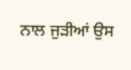ਨਾਲ ਜੁੜੀਆਂ ਉਸ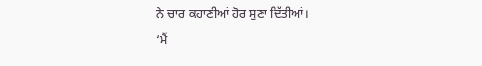ਨੇ ਚਾਰ ਕਹਾਣੀਆਂ ਹੋਰ ਸੁਣਾ ਦਿੱਤੀਆਂ।
‘ਮੈਂ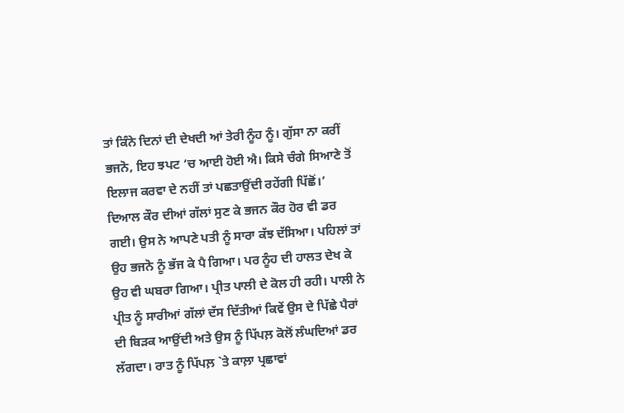ਤਾਂ ਕਿੰਨੇ ਦਿਨਾਂ ਦੀ ਦੇਖਦੀ ਆਂ ਤੇਰੀ ਨੂੰਹ ਨੂੰ। ਗੁੱਸਾ ਨਾ ਕਰੀਂ ਭਜਨੋ, ਇਹ ਝਪਟ ‘ਚ ਆਈ ਹੋਈ ਐ। ਕਿਸੇ ਚੰਗੇ ਸਿਆਣੇ ਤੋਂ ਇਲਾਜ ਕਰਵਾ ਦੇ ਨਹੀਂ ਤਾਂ ਪਛਤਾਉਂਦੀ ਰਹੇਂਗੀ ਪਿੱਛੋਂ।’ ਦਿਆਲ ਕੌਰ ਦੀਆਂ ਗੱਲਾਂ ਸੁਣ ਕੇ ਭਜਨ ਕੌਰ ਹੋਰ ਵੀ ਡਰ ਗਈ। ਉਸ ਨੇ ਆਪਣੇ ਪਤੀ ਨੂੰ ਸਾਰਾ ਕੱਝ ਦੱਸਿਆ। ਪਹਿਲਾਂ ਤਾਂ ਉਹ ਭਜਨੋ ਨੂੰ ਭੱਜ ਕੇ ਪੈ ਗਿਆ। ਪਰ ਨੂੰਹ ਦੀ ਹਾਲਤ ਦੇਖ ਕੇ ਉਹ ਵੀ ਘਬਰਾ ਗਿਆ। ਪ੍ਰੀਤ ਪਾਲੀ ਦੇ ਕੋਲ ਹੀ ਰਹੀ। ਪਾਲੀ ਨੇ ਪ੍ਰੀਤ ਨੂੰ ਸਾਰੀਆਂ ਗੱਲਾਂ ਦੱਸ ਦਿੱਤੀਆਂ ਕਿਵੇਂ ਉਸ ਦੇ ਪਿੱਛੇ ਪੈਰਾਂ ਦੀ ਬਿੜਕ ਆਉਂਦੀ ਅਤੇ ਉਸ ਨੂੰ ਪਿੱਪਲ਼ ਕੋਲੋਂ ਲੰਘਦਿਆਂ ਡਰ ਲੱਗਦਾ। ਰਾਤ ਨੂੰ ਪਿੱਪਲ਼ `ਤੇ ਕਾਲ਼ਾ ਪ੍ਰਛਾਵਾਂ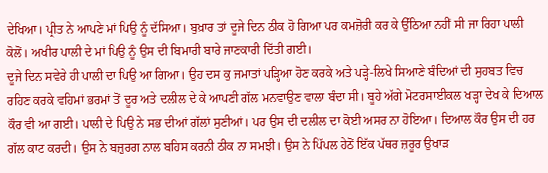ਦੇਖਿਆ। ਪ੍ਰੀਤ ਨੇ ਆਪਣੇ ਮਾਂ ਪਿਉ ਨੂੰ ਦੱਸਿਆ। ਬੁਖ਼ਾਰ ਤਾਂ ਦੂਜੇ ਦਿਨ ਠੀਕ ਹੋ ਗਿਆ ਪਰ ਕਮਜ਼ੋਰੀ ਕਰ ਕੇ ਉੱਠਿਆ ਨਹੀਂ ਸੀ ਜਾ ਰਿਹਾ ਪਾਲੀ ਕੋਲੋਂ। ਅਖੀਰ ਪਾਲੀ ਦੇ ਮਾਂ ਪਿਉ ਨੂੰ ਉਸ ਦੀ ਬਿਮਾਰੀ ਬਾਰੇ ਜਾਣਕਾਰੀ ਦਿੱਤੀ ਗਈ।
ਦੂਜੇ ਦਿਨ ਸਵੇਰੇ ਹੀ ਪਾਲੀ ਦਾ ਪਿਉ ਆ ਗਿਆ। ਉਹ ਦਸ ਕੁ ਜਮਾਤਾਂ ਪੜ੍ਹਿਆ ਹੋਣ ਕਰਕੇ ਅਤੇ ਪੜ੍ਹੇ-ਲਿਖੇ ਸਿਆਣੇ ਬੰਦਿਆਂ ਦੀ ਸੁਹਬਤ ਵਿਚ ਰਹਿਣ ਕਰਕੇ ਵਹਿਮਾਂ ਭਰਮਾਂ ਤੋਂ ਦੂਰ ਅਤੇ ਦਲੀਲ ਦੇ ਕੇ ਆਪਣੀ ਗੱਲ ਮਨਵਾਉਣ ਵਾਲਾ ਬੰਦਾ ਸੀ। ਬੂਹੇ ਅੱਗੇ ਮੋਟਰਸਾਈਕਲ ਖੜ੍ਹਾ ਦੇਖ ਕੇ ਦਿਆਲ ਕੌਰ ਵੀ ਆ ਗਈ। ਪਾਲੀ ਦੇ ਪਿਉ ਨੇ ਸਭ ਦੀਆਂ ਗੱਲਾਂ ਸੁਣੀਆਂ। ਪਰ ਉਸ ਦੀ ਦਲੀਲ ਦਾ ਕੋਈ ਅਸਰ ਨਾ ਹੋਇਆ। ਦਿਆਲ ਕੌਰ ਉਸ ਦੀ ਹਰ ਗੱਲ ਕਾਟ ਕਰਦੀ। ਉਸ ਨੇ ਬਜ਼ੁਰਗ ਨਾਲ ਬਹਿਸ ਕਰਨੀ ਠੀਕ ਨਾ ਸਮਝੀ। ਉਸ ਨੇ ਪਿੱਪਲ ਹੇਠੋਂ ਇੱਕ ਪੱਥਰ ਜ਼ਰੂਰ ਉਖਾੜ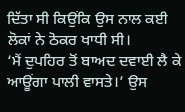ਦਿੱਤਾ ਸੀ ਕਿਉਂਕਿ ਉਸ ਨਾਲ ਕਈ ਲੋਕਾਂ ਨੇ ਠੋਕਰ ਖਾਧੀ ਸੀ।
‘ਮੈਂ ਦੁਪਹਿਰ ਤੋਂ ਬਾਅਦ ਦਵਾਈ ਲੈ ਕੇ ਆਊਂਗਾ ਪਾਲੀ ਵਾਸਤੇ।’ ਉਸ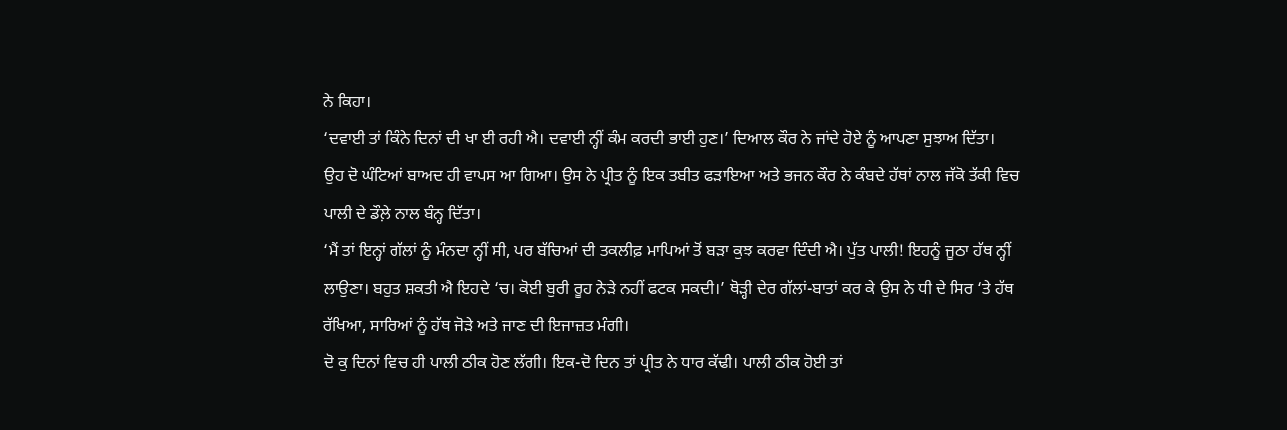ਨੇ ਕਿਹਾ।
‘ਦਵਾਈ ਤਾਂ ਕਿੰਨੇ ਦਿਨਾਂ ਦੀ ਖਾ ਈ ਰਹੀ ਐ। ਦਵਾਈ ਨ੍ਹੀਂ ਕੰਮ ਕਰਦੀ ਭਾਈ ਹੁਣ।’ ਦਿਆਲ ਕੌਰ ਨੇ ਜਾਂਦੇ ਹੋਏ ਨੂੰ ਆਪਣਾ ਸੁਝਾਅ ਦਿੱਤਾ।
ਉਹ ਦੋ ਘੰਟਿਆਂ ਬਾਅਦ ਹੀ ਵਾਪਸ ਆ ਗਿਆ। ਉਸ ਨੇ ਪ੍ਰੀਤ ਨੂੰ ਇਕ ਤਬੀਤ ਫੜਾਇਆ ਅਤੇ ਭਜਨ ਕੌਰ ਨੇ ਕੰਬਦੇ ਹੱਥਾਂ ਨਾਲ ਜੱਕੋ ਤੱਕੀ ਵਿਚ ਪਾਲੀ ਦੇ ਡੌਲ਼ੇ ਨਾਲ ਬੰਨ੍ਹ ਦਿੱਤਾ।
‘ਮੈਂ ਤਾਂ ਇਨ੍ਹਾਂ ਗੱਲਾਂ ਨੂੰ ਮੰਨਦਾ ਨ੍ਹੀਂ ਸੀ, ਪਰ ਬੱਚਿਆਂ ਦੀ ਤਕਲੀਫ਼ ਮਾਪਿਆਂ ਤੋਂ ਬੜਾ ਕੁਝ ਕਰਵਾ ਦਿੰਦੀ ਐ। ਪੁੱਤ ਪਾਲੀ! ਇਹਨੂੰ ਜੂਠਾ ਹੱਥ ਨ੍ਹੀਂ ਲਾਉਣਾ। ਬਹੁਤ ਸ਼ਕਤੀ ਐ ਇਹਦੇ ‘ਚ। ਕੋਈ ਬੁਰੀ ਰੂਹ ਨੇੜੇ ਨਹੀਂ ਫਟਕ ਸਕਦੀ।’ ਥੋੜ੍ਹੀ ਦੇਰ ਗੱਲਾਂ-ਬਾਤਾਂ ਕਰ ਕੇ ਉਸ ਨੇ ਧੀ ਦੇ ਸਿਰ ‘ਤੇ ਹੱਥ ਰੱਖਿਆ, ਸਾਰਿਆਂ ਨੂੰ ਹੱਥ ਜੋੜੇ ਅਤੇ ਜਾਣ ਦੀ ਇਜਾਜ਼ਤ ਮੰਗੀ।
ਦੋ ਕੁ ਦਿਨਾਂ ਵਿਚ ਹੀ ਪਾਲੀ ਠੀਕ ਹੋਣ ਲੱਗੀ। ਇਕ-ਦੋ ਦਿਨ ਤਾਂ ਪ੍ਰੀਤ ਨੇ ਧਾਰ ਕੱਢੀ। ਪਾਲੀ ਠੀਕ ਹੋਈ ਤਾਂ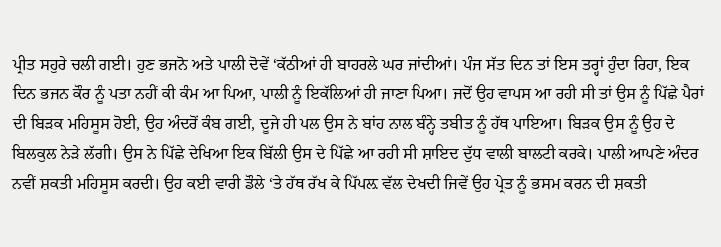ਪ੍ਰੀਤ ਸਹੁਰੇ ਚਲੀ ਗਈ। ਹੁਣ ਭਜਨੋ ਅਤੇ ਪਾਲੀ ਦੋਵੇਂ ‘ਕੱਠੀਆਂ ਹੀ ਬਾਹਰਲੇ ਘਰ ਜਾਂਦੀਆਂ। ਪੰਜ ਸੱਤ ਦਿਨ ਤਾਂ ਇਸ ਤਰ੍ਹਾਂ ਹੁੰਦਾ ਰਿਹਾ, ਇਕ ਦਿਨ ਭਜਨ ਕੌਰ ਨੂੰ ਪਤਾ ਨਹੀਂ ਕੀ ਕੰਮ ਆ ਪਿਆ, ਪਾਲੀ ਨੂੰ ਇਕੱਲਿਆਂ ਹੀ ਜਾਣਾ ਪਿਆ। ਜਦੋਂ ਉਹ ਵਾਪਸ ਆ ਰਹੀ ਸੀ ਤਾਂ ਉਸ ਨੂੰ ਪਿੱਛੇ ਪੈਰਾਂ ਦੀ ਬਿੜਕ ਮਹਿਸੂਸ ਹੋਈ, ਉਹ ਅੰਦਰੋਂ ਕੰਬ ਗਈ, ਦੂਜੇ ਹੀ ਪਲ ਉਸ ਨੇ ਬਾਂਹ ਨਾਲ ਬੰਨ੍ਹੇ ਤਬੀਤ ਨੂੰ ਹੱਥ ਪਾਇਆ। ਬਿੜਕ ਉਸ ਨੂੰ ਉਹ ਦੇ ਬਿਲਕੁਲ ਨੇੜੇ ਲੱਗੀ। ਉਸ ਨੇ ਪਿੱਛੇ ਦੇਖਿਆ ਇਕ ਬਿੱਲੀ ਉਸ ਦੇ ਪਿੱਛੇ ਆ ਰਹੀ ਸੀ ਸ਼ਾਇਦ ਦੁੱਧ ਵਾਲੀ ਬਾਲਟੀ ਕਰਕੇ। ਪਾਲੀ ਆਪਣੇ ਅੰਦਰ ਨਵੀਂ ਸ਼ਕਤੀ ਮਹਿਸੂਸ ਕਰਦੀ। ਉਹ ਕਈ ਵਾਰੀ ਡੌਲੇ ‘ਤੇ ਹੱਥ ਰੱਖ ਕੇ ਪਿੱਪਲ਼ ਵੱਲ ਦੇਖਦੀ ਜਿਵੇਂ ਉਹ ਪ੍ਰੇਤ ਨੂੰ ਭਸਮ ਕਰਨ ਦੀ ਸ਼ਕਤੀ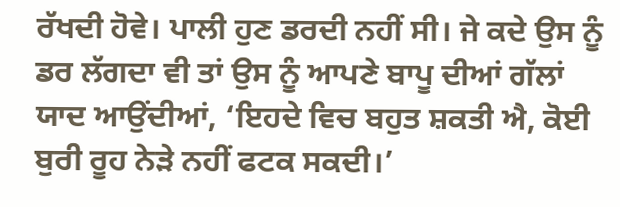ਰੱਖਦੀ ਹੋਵੇ। ਪਾਲੀ ਹੁਣ ਡਰਦੀ ਨਹੀਂ ਸੀ। ਜੇ ਕਦੇ ਉਸ ਨੂੰ ਡਰ ਲੱਗਦਾ ਵੀ ਤਾਂ ਉਸ ਨੂੰ ਆਪਣੇ ਬਾਪੂ ਦੀਆਂ ਗੱਲਾਂ ਯਾਦ ਆਉਂਦੀਆਂ, ‘ਇਹਦੇ ਵਿਚ ਬਹੁਤ ਸ਼ਕਤੀ ਐ, ਕੋਈ ਬੁਰੀ ਰੂਹ ਨੇੜੇ ਨਹੀਂ ਫਟਕ ਸਕਦੀ।’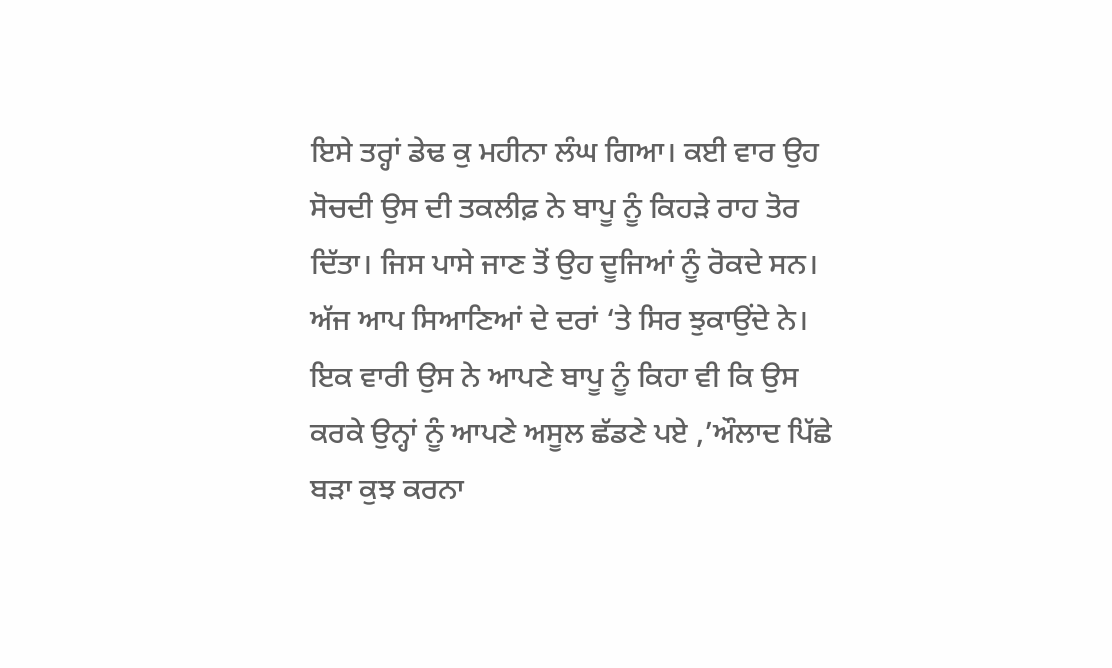ਇਸੇ ਤਰ੍ਹਾਂ ਡੇਢ ਕੁ ਮਹੀਨਾ ਲੰਘ ਗਿਆ। ਕਈ ਵਾਰ ਉਹ ਸੋਚਦੀ ਉਸ ਦੀ ਤਕਲੀਫ਼ ਨੇ ਬਾਪੂ ਨੂੰ ਕਿਹੜੇ ਰਾਹ ਤੋਰ ਦਿੱਤਾ। ਜਿਸ ਪਾਸੇ ਜਾਣ ਤੋਂ ਉਹ ਦੂਜਿਆਂ ਨੂੰ ਰੋਕਦੇ ਸਨ। ਅੱਜ ਆਪ ਸਿਆਣਿਆਂ ਦੇ ਦਰਾਂ ‘ਤੇ ਸਿਰ ਝੁਕਾਉਂਦੇ ਨੇ। ਇਕ ਵਾਰੀ ਉਸ ਨੇ ਆਪਣੇ ਬਾਪੂ ਨੂੰ ਕਿਹਾ ਵੀ ਕਿ ਉਸ ਕਰਕੇ ਉਨ੍ਹਾਂ ਨੂੰ ਆਪਣੇ ਅਸੂਲ ਛੱਡਣੇ ਪਏ ,’ਔਲਾਦ ਪਿੱਛੇ ਬੜਾ ਕੁਝ ਕਰਨਾ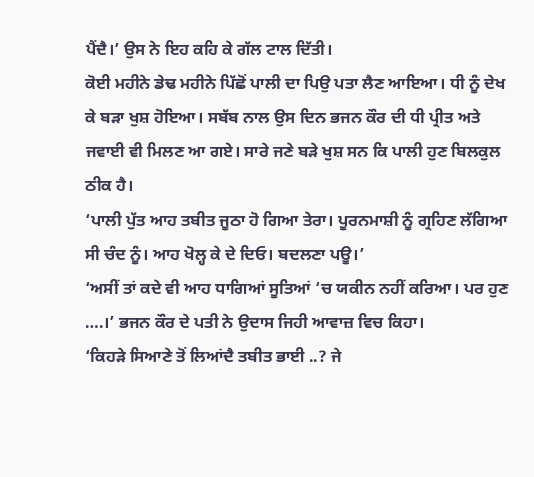ਪੈਂਦੈ।’ ਉਸ ਨੇ ਇਹ ਕਹਿ ਕੇ ਗੱਲ ਟਾਲ ਦਿੱਤੀ।
ਕੋਈ ਮਹੀਨੇ ਡੇਢ ਮਹੀਨੇ ਪਿੱਛੋਂ ਪਾਲੀ ਦਾ ਪਿਉ ਪਤਾ ਲੈਣ ਆਇਆ। ਧੀ ਨੂੰ ਦੇਖ ਕੇ ਬੜਾ ਖੁਸ਼ ਹੋਇਆ। ਸਬੱਬ ਨਾਲ ਉਸ ਦਿਨ ਭਜਨ ਕੌਰ ਦੀ ਧੀ ਪ੍ਰੀਤ ਅਤੇ ਜਵਾਈ ਵੀ ਮਿਲਣ ਆ ਗਏ। ਸਾਰੇ ਜਣੇ ਬੜੇ ਖੁਸ਼ ਸਨ ਕਿ ਪਾਲੀ ਹੁਣ ਬਿਲਕੁਲ ਠੀਕ ਹੈ।
‘ਪਾਲੀ ਪੁੱਤ ਆਹ ਤਬੀਤ ਜੂਠਾ ਹੋ ਗਿਆ ਤੇਰਾ। ਪੂਰਨਮਾਸ਼ੀ ਨੂੰ ਗ੍ਰਹਿਣ ਲੱਗਿਆ ਸੀ ਚੰਦ ਨੂੰ। ਆਹ ਖੋਲ੍ਹ ਕੇ ਦੇ ਦਿਓ। ਬਦਲਣਾ ਪਊ।’
‘ਅਸੀਂ ਤਾਂ ਕਦੇ ਵੀ ਆਹ ਧਾਗਿਆਂ ਸੂਤਿਆਂ ‘ਚ ਯਕੀਨ ਨਹੀਂ ਕਰਿਆ। ਪਰ ਹੁਣ ….।’ ਭਜਨ ਕੌਰ ਦੇ ਪਤੀ ਨੇ ਉਦਾਸ ਜਿਹੀ ਆਵਾਜ਼ ਵਿਚ ਕਿਹਾ।
‘ਕਿਹੜੇ ਸਿਆਣੇ ਤੋਂ ਲਿਆਂਦੈ ਤਬੀਤ ਭਾਈ ..? ਜੇ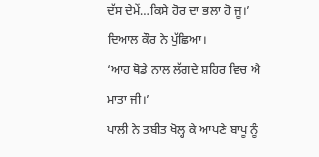ਦੱਸ ਦੇਮੇਂ…ਕਿਸੇ ਹੋਰ ਦਾ ਭਲਾ ਹੋ ਜੂ।’ ਦਿਆਲ ਕੌਰ ਨੇ ਪੁੱਛਿਆ।
‘ਆਹ ਥੋਡੇ ਨਾਲ ਲੱਗਦੇ ਸ਼ਹਿਰ ਵਿਚ ਐ ਮਾਤਾ ਜੀ।’
ਪਾਲੀ ਨੇ ਤਬੀਤ ਖੋਲ੍ਹ ਕੇ ਆਪਣੇ ਬਾਪੂ ਨੂੰ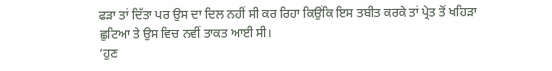ਫੜਾ ਤਾਂ ਦਿੱਤਾ ਪਰ ਉਸ ਦਾ ਦਿਲ ਨਹੀਂ ਸੀ ਕਰ ਰਿਹਾ ਕਿਉਂਕਿ ਇਸ ਤਬੀਤ ਕਰਕੇ ਤਾਂ ਪ੍ਰੇਤ ਤੋਂ ਖਹਿੜਾ ਛੁਟਿਆ ਤੇ ਉਸ ਵਿਚ ਨਵੀਂ ਤਾਕਤ ਆਈ ਸੀ।
‘ਹੁਣ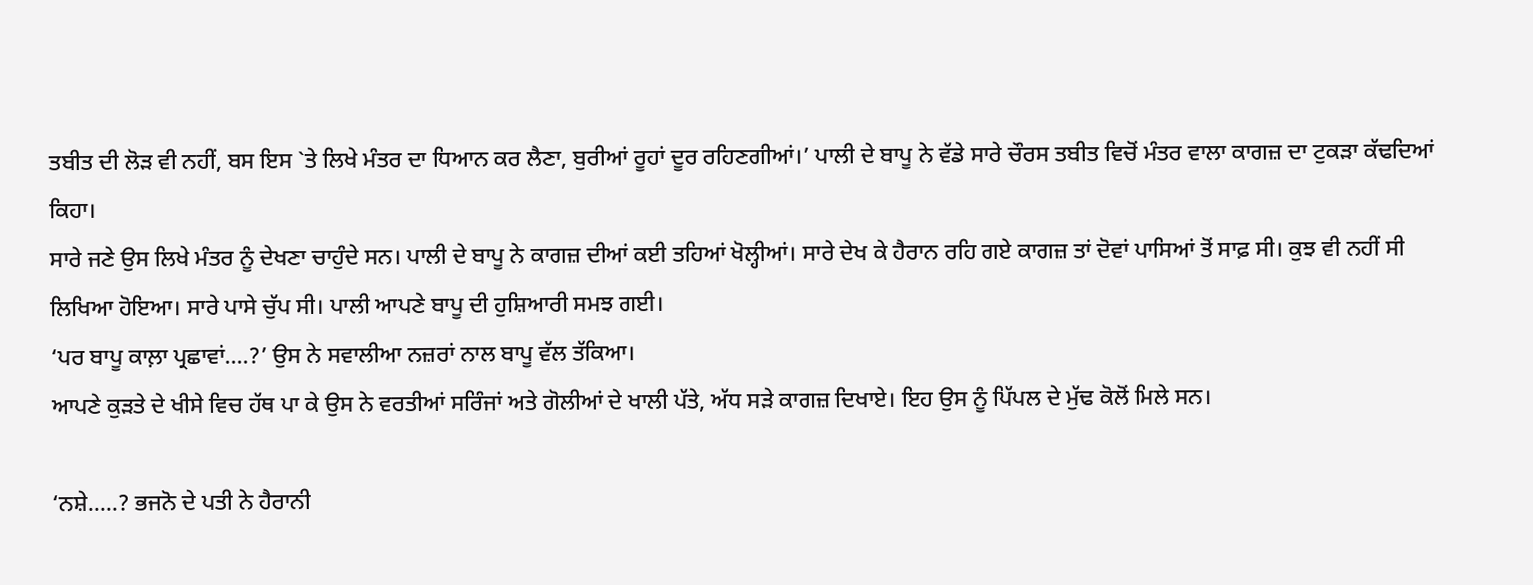ਤਬੀਤ ਦੀ ਲੋੜ ਵੀ ਨਹੀਂ, ਬਸ ਇਸ `ਤੇ ਲਿਖੇ ਮੰਤਰ ਦਾ ਧਿਆਨ ਕਰ ਲੈਣਾ, ਬੁਰੀਆਂ ਰੂਹਾਂ ਦੂਰ ਰਹਿਣਗੀਆਂ।’ ਪਾਲੀ ਦੇ ਬਾਪੂ ਨੇ ਵੱਡੇ ਸਾਰੇ ਚੌਰਸ ਤਬੀਤ ਵਿਚੋਂ ਮੰਤਰ ਵਾਲਾ ਕਾਗਜ਼ ਦਾ ਟੁਕੜਾ ਕੱਢਦਿਆਂ ਕਿਹਾ।
ਸਾਰੇ ਜਣੇ ਉਸ ਲਿਖੇ ਮੰਤਰ ਨੂੰ ਦੇਖਣਾ ਚਾਹੁੰਦੇ ਸਨ। ਪਾਲੀ ਦੇ ਬਾਪੂ ਨੇ ਕਾਗਜ਼ ਦੀਆਂ ਕਈ ਤਹਿਆਂ ਖੋਲ੍ਹੀਆਂ। ਸਾਰੇ ਦੇਖ ਕੇ ਹੈਰਾਨ ਰਹਿ ਗਏ ਕਾਗਜ਼ ਤਾਂ ਦੋਵਾਂ ਪਾਸਿਆਂ ਤੋਂ ਸਾਫ਼ ਸੀ। ਕੁਝ ਵੀ ਨਹੀਂ ਸੀ ਲਿਖਿਆ ਹੋਇਆ। ਸਾਰੇ ਪਾਸੇ ਚੁੱਪ ਸੀ। ਪਾਲੀ ਆਪਣੇ ਬਾਪੂ ਦੀ ਹੁਸ਼ਿਆਰੀ ਸਮਝ ਗਈ।
‘ਪਰ ਬਾਪੂ ਕਾਲ਼ਾ ਪ੍ਰਛਾਵਾਂ….?’ ਉਸ ਨੇ ਸਵਾਲੀਆ ਨਜ਼ਰਾਂ ਨਾਲ ਬਾਪੂ ਵੱਲ ਤੱਕਿਆ।
ਆਪਣੇ ਕੁੜਤੇ ਦੇ ਖੀਸੇ ਵਿਚ ਹੱਥ ਪਾ ਕੇ ਉਸ ਨੇ ਵਰਤੀਆਂ ਸਰਿੰਜਾਂ ਅਤੇ ਗੋਲੀਆਂ ਦੇ ਖਾਲੀ ਪੱਤੇ, ਅੱਧ ਸੜੇ ਕਾਗਜ਼ ਦਿਖਾਏ। ਇਹ ਉਸ ਨੂੰ ਪਿੱਪਲ ਦੇ ਮੁੱਢ ਕੋਲੋਂ ਮਿਲੇ ਸਨ।

‘ਨਸ਼ੇ…..? ਭਜਨੋ ਦੇ ਪਤੀ ਨੇ ਹੈਰਾਨੀ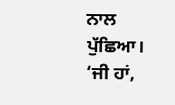ਨਾਲ ਪੁੱਛਿਆ।
‘ਜੀ ਹਾਂ,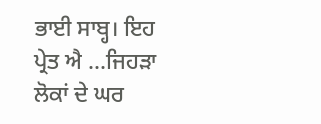ਭਾਈ ਸਾਬ੍ਹ। ਇਹ ਪ੍ਰੇਤ ਐ …ਜਿਹੜਾ ਲੋਕਾਂ ਦੇ ਘਰ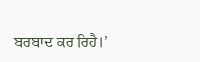ਬਰਬਾਦ ਕਰ ਰਿਹੈ।’